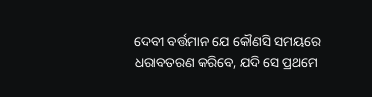ଦେବୀ ବର୍ତ୍ତମାନ ଯେ କୌଣସି ସମୟରେ ଧରାବତରଣ କରିବେ, ଯଦି ସେ ପ୍ରଥମେ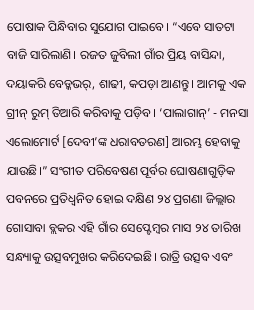ପୋଷାକ ପିନ୍ଧିବାର ସୁଯୋଗ ପାଇବେ। “ଏବେ ସାତଟା ବାଜି ସାରିଲାଣି। ରଜତ ଜୁବିଲୀ ଗାଁର ପ୍ରିୟ ବାସିନ୍ଦା, ଦୟାକରି ବେଡ୍କଭର୍, ଶାଢୀ, କପଡ଼ା ଆଣନ୍ତୁ। ଆମକୁ ଏକ ଗ୍ରୀନ୍ ରୁମ୍ ତିଆରି କରିବାକୁ ପଡ଼ିବ। ‘ପାଲାଗାନ୍’ - ମନସା ଏଲୋମୋର୍ଟ [ଦେବୀ’ଙ୍କ ଧରାବତରଣ] ଆରମ୍ଭ ହେବାକୁ ଯାଉଛି।” ସଂଗୀତ ପରିବେଷଣ ପୂର୍ବର ଘୋଷଣାଗୁଡ଼ିକ ପବନରେ ପ୍ରତିଧ୍ୱନିତ ହୋଇ ଦକ୍ଷିଣ ୨୪ ପ୍ରଗଣା ଜିଲ୍ଲାର ଗୋସାବା ବ୍ଲକର ଏହି ଗାଁର ସେପ୍ଟେମ୍ବର ମାସ ୨୪ ତାରିଖ ସନ୍ଧ୍ୟାକୁ ଉତ୍ସବମୁଖର କରିଦେଇଛି। ରାତ୍ରି ଉତ୍ସବ ଏବଂ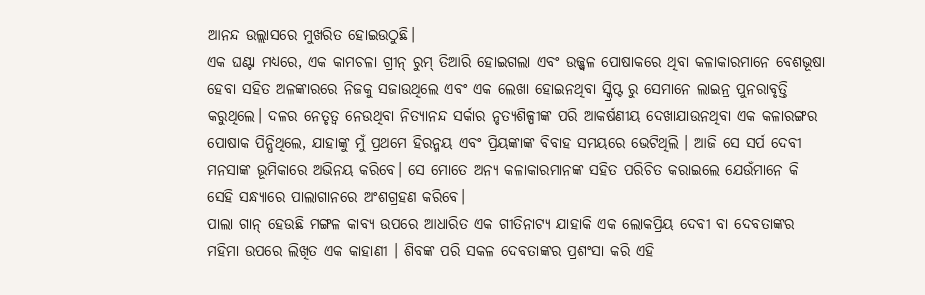ଆନନ୍ଦ ଉଲ୍ଲାସରେ ମୁଖରିତ ହୋଇଉଠୁଛି।
ଏକ ଘଣ୍ଟା ମଧ୍ୟରେ, ଏକ କାମଚଳା ଗ୍ରୀନ୍ ରୁମ୍ ତିଆରି ହୋଇଗଲା ଏବଂ ଉଜ୍ଜ୍ୱଳ ପୋଷାକରେ ଥିବା କଳାକାରମାନେ ବେଶଭୂଷା ହେବା ସହିତ ଅଳଙ୍କାରରେ ନିଜକୁ ସଜାଉଥିଲେ ଏବଂ ଏକ ଲେଖା ହୋଇନଥିବା ସ୍କ୍ରିପ୍ଟ ରୁ ସେମାନେ ଲାଇନ୍ର ପୁନରାବୃତ୍ତି କରୁଥିଲେ। ଦଳର ନେତୃତ୍ୱ ନେଉଥିବା ନିତ୍ୟାନନ୍ଦ ସର୍କାର ନୃତ୍ୟଶିଳ୍ପୀଙ୍କ ପରି ଆକର୍ଷଣୀୟ ଦେଖାଯାଉନଥିବା ଏକ କଳାରଙ୍ଗର ପୋଷାକ ପିନ୍ଧିଥିଲେ, ଯାହାଙ୍କୁ ମୁଁ ପ୍ରଥମେ ହିରନ୍ମୟ ଏବଂ ପ୍ରିୟଙ୍କାଙ୍କ ବିବାହ ସମୟରେ ଭେଟିଥିଲି । ଆଜି ସେ ସର୍ପ ଦେବୀ ମନସାଙ୍କ ଭୂମିକାରେ ଅଭିନୟ କରିବେ। ସେ ମୋତେ ଅନ୍ୟ କଳାକାରମାନଙ୍କ ସହିତ ପରିଚିତ କରାଇଲେ ଯେଉଁମାନେ କି ସେହି ସନ୍ଧ୍ୟାରେ ପାଲାଗାନରେ ଅଂଶଗ୍ରହଣ କରିବେ।
ପାଲା ଗାନ୍ ହେଉଛି ମଙ୍ଗଳ କାବ୍ୟ ଉପରେ ଆଧାରିତ ଏକ ଗୀତିନାଟ୍ୟ ଯାହାକି ଏକ ଲୋକପ୍ରିୟ ଦେବୀ ବା ଦେବତାଙ୍କର ମହିମା ଉପରେ ଲିଖିତ ଏକ କାହାଣୀ । ଶିବଙ୍କ ପରି ସକଳ ଦେବତାଙ୍କର ପ୍ରଶଂସା କରି ଏହି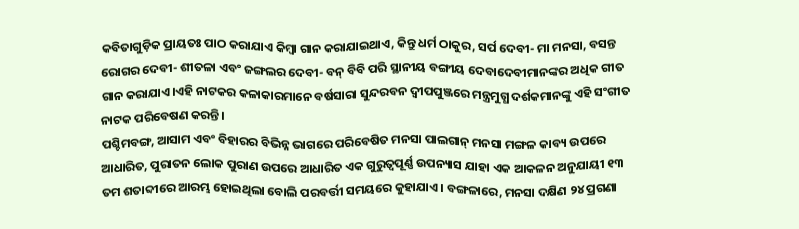କବିତାଗୁଡ଼ିକ ପ୍ରାୟତଃ ପାଠ କରାଯାଏ କିମ୍ବା ଗାନ କରାଯାଇଥାଏ, କିନ୍ତୁ ଧର୍ମ ଠାକୁର, ସର୍ପ ଦେବୀ- ମା ମନସା, ବସନ୍ତ ରୋଗର ଦେବୀ- ଶୀତଳା ଏବଂ ଜଙ୍ଗଲର ଦେବୀ- ବନ୍ ବିବି ପରି ସ୍ଥାନୀୟ ବଙ୍ଗୀୟ ଦେବାଦେବୀମାନଙ୍କର ଅଧିକ ଗୀତ ଗାନ କରାଯାଏ।ଏହି ନାଟକର କଳାକାରମାନେ ବର୍ଷସାରା ସୁନ୍ଦରବନ ଦ୍ୱୀପପୁଞ୍ଜରେ ମନ୍ତ୍ରମୁଗ୍ଧ ଦର୍ଶକମାନଙ୍କୁ ଏହି ସଂଗୀତ ନାଟକ ପରିବେଷଣ କରନ୍ତି।
ପଶ୍ଚିମବଙ୍ଗ, ଆସାମ ଏବଂ ବିହାରର ବିଭିନ୍ନ ଭାଗରେ ପରିବେଷିତ ମନସା ପାଲଗାନ୍ ମନସା ମଙ୍ଗଳ କାବ୍ୟ ଉପରେ ଆଧାରିତ, ପୁରାତନ ଲୋକ ପୁରାଣ ଉପରେ ଆଧାରିତ ଏକ ଗୁରୁତ୍ୱପୂର୍ଣ୍ଣ ଉପନ୍ୟାସ ଯାହା ଏକ ଆକଳନ ଅନୁଯାୟୀ ୧୩ ତମ ଶତାବ୍ଦୀରେ ଆରମ୍ଭ ହୋଇଥିଲା ବୋଲି ପରବର୍ତ୍ତୀ ସମୟରେ କୁହାଯାଏ। ବଙ୍ଗଳାରେ, ମନସା ଦକ୍ଷିଣ ୨୪ ପ୍ରଗଣା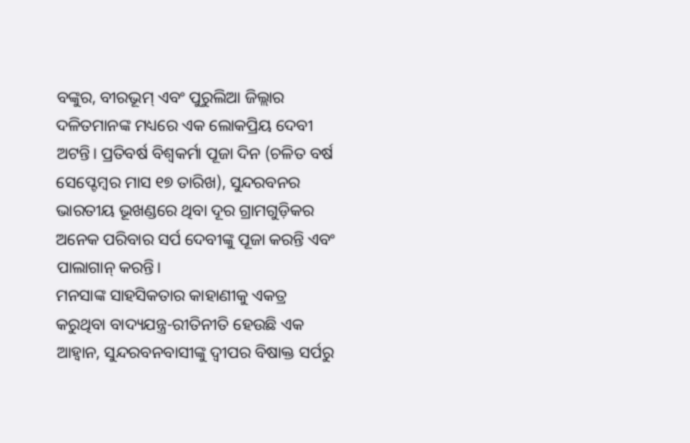ବଙ୍କୁର, ବୀରଭୂମ୍ ଏବଂ ପୁରୁଲିଆ ଜିଲ୍ଲାର ଦଳିତମାନଙ୍କ ମଧ୍ୟରେ ଏକ ଲୋକପ୍ରିୟ ଦେବୀ ଅଟନ୍ତି। ପ୍ରତିବର୍ଷ ବିଶ୍ୱକର୍ମା ପୂଜା ଦିନ (ଚଳିତ ବର୍ଷ ସେପ୍ଟେମ୍ବର ମାସ ୧୭ ତାରିଖ), ସୁନ୍ଦରବନର ଭାରତୀୟ ଭୂଖଣ୍ଡରେ ଥିବା ଦୂର ଗ୍ରାମଗୁଡ଼ିକର ଅନେକ ପରିବାର ସର୍ପ ଦେବୀଙ୍କୁ ପୂଜା କରନ୍ତି ଏବଂ ପାଲାଗାନ୍ କରନ୍ତି।
ମନସାଙ୍କ ସାହସିକତାର କାହାଣୀକୁ ଏକତ୍ର କରୁଥିବା ବାଦ୍ୟଯନ୍ତ୍ର-ରୀତିନୀତି ହେଉଛି ଏକ ଆହ୍ୱାନ, ସୁନ୍ଦରବନବାସୀଙ୍କୁ ଦ୍ୱୀପର ବିଷାକ୍ତ ସର୍ପରୁ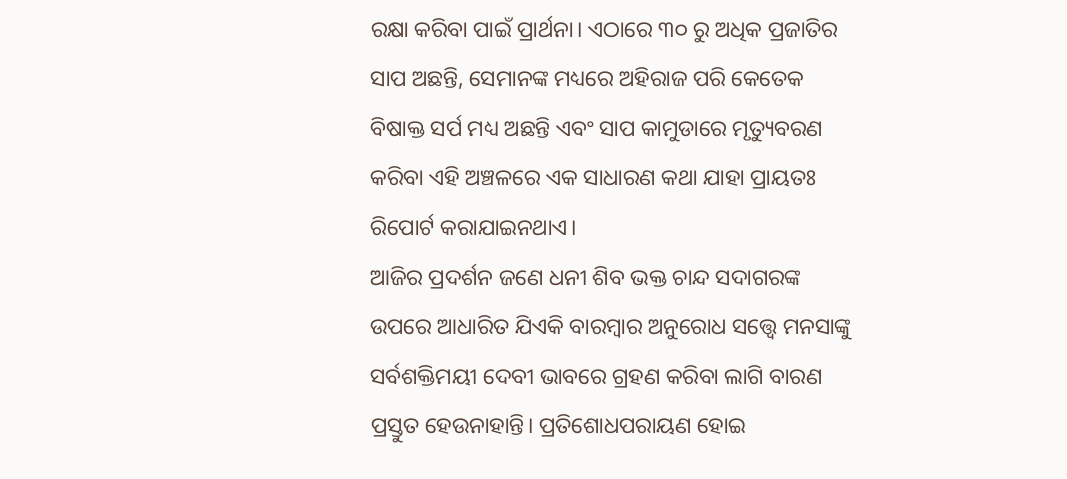ରକ୍ଷା କରିବା ପାଇଁ ପ୍ରାର୍ଥନା। ଏଠାରେ ୩୦ ରୁ ଅଧିକ ପ୍ରଜାତିର ସାପ ଅଛନ୍ତି, ସେମାନଙ୍କ ମଧ୍ୟରେ ଅହିରାଜ ପରି କେତେକ ବିଷାକ୍ତ ସର୍ପ ମଧ୍ୟ ଅଛନ୍ତି ଏବଂ ସାପ କାମୁଡାରେ ମୃତ୍ୟୁବରଣ କରିବା ଏହି ଅଞ୍ଚଳରେ ଏକ ସାଧାରଣ କଥା ଯାହା ପ୍ରାୟତଃ ରିପୋର୍ଟ କରାଯାଇନଥାଏ।
ଆଜିର ପ୍ରଦର୍ଶନ ଜଣେ ଧନୀ ଶିବ ଭକ୍ତ ଚାନ୍ଦ ସଦାଗରଙ୍କ ଉପରେ ଆଧାରିତ ଯିଏକି ବାରମ୍ବାର ଅନୁରୋଧ ସତ୍ତ୍ୱେ ମନସାଙ୍କୁ ସର୍ବଶକ୍ତିମୟୀ ଦେବୀ ଭାବରେ ଗ୍ରହଣ କରିବା ଲାଗି ବାରଣ ପ୍ରସ୍ତୁତ ହେଉନାହାନ୍ତି। ପ୍ରତିଶୋଧପରାୟଣ ହୋଇ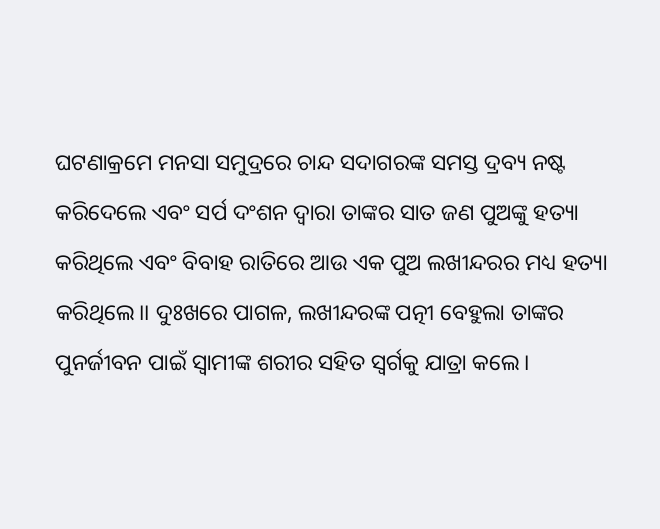ଘଟଣାକ୍ରମେ ମନସା ସମୁଦ୍ରରେ ଚାନ୍ଦ ସଦାଗରଙ୍କ ସମସ୍ତ ଦ୍ରବ୍ୟ ନଷ୍ଟ କରିଦେଲେ ଏବଂ ସର୍ପ ଦଂଶନ ଦ୍ୱାରା ତାଙ୍କର ସାତ ଜଣ ପୁଅଙ୍କୁ ହତ୍ୟା କରିଥିଲେ ଏବଂ ବିବାହ ରାତିରେ ଆଉ ଏକ ପୁଅ ଲଖୀନ୍ଦରର ମଧ୍ୟ ହତ୍ୟା କରିଥିଲେ।। ଦୁଃଖରେ ପାଗଳ, ଲଖୀନ୍ଦରଙ୍କ ପତ୍ନୀ ବେହୁଲା ତାଙ୍କର ପୁନର୍ଜୀବନ ପାଇଁ ସ୍ୱାମୀଙ୍କ ଶରୀର ସହିତ ସ୍ୱର୍ଗକୁ ଯାତ୍ରା କଲେ।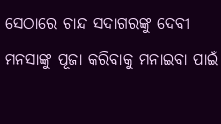ସେଠାରେ ଚାନ୍ଦ ସଦାଗରଙ୍କୁ ଦେବୀ ମନସାଙ୍କୁ ପୂଜା କରିବାକୁ ମନାଇବା ପାଇଁ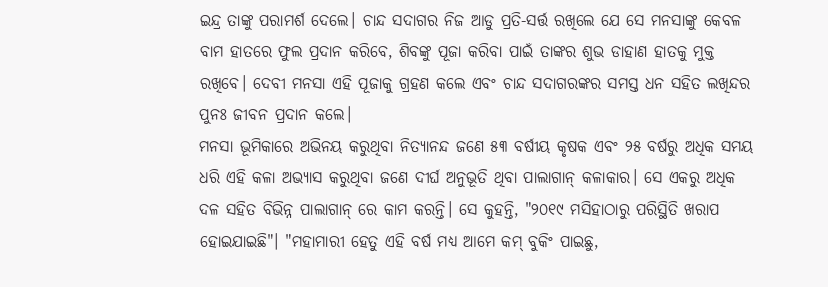ଇନ୍ଦ୍ର ତାଙ୍କୁ ପରାମର୍ଶ ଦେଲେ। ଚାନ୍ଦ ସଦାଗର ନିଜ ଆଡୁ ପ୍ରତି-ସର୍ତ୍ତ ରଖିଲେ ଯେ ସେ ମନସାଙ୍କୁ କେବଳ ବାମ ହାତରେ ଫୁଲ ପ୍ରଦାନ କରିବେ, ଶିବଙ୍କୁ ପୂଜା କରିବା ପାଇଁ ତାଙ୍କର ଶୁଭ ଡାହାଣ ହାତକୁ ମୁକ୍ତ ରଖିବେ। ଦେବୀ ମନସା ଏହି ପୂଜାକୁ ଗ୍ରହଣ କଲେ ଏବଂ ଚାନ୍ଦ ସଦାଗରଙ୍କର ସମସ୍ତ ଧନ ସହିତ ଲଖିନ୍ଦର ପୁନଃ ଜୀବନ ପ୍ରଦାନ କଲେ।
ମନସା ଭୂମିକାରେ ଅଭିନୟ କରୁଥିବା ନିତ୍ୟାନନ୍ଦ ଜଣେ ୫୩ ବର୍ଷୀୟ କୃଷକ ଏବଂ ୨୫ ବର୍ଷରୁ ଅଧିକ ସମୟ ଧରି ଏହି କଳା ଅଭ୍ୟାସ କରୁଥିବା ଜଣେ ଦୀର୍ଘ ଅନୁଭୂତି ଥିବା ପାଲାଗାନ୍ କଳାକାର। ସେ ଏକରୁ ଅଧିକ ଦଳ ସହିତ ବିଭିନ୍ନ ପାଲାଗାନ୍ ରେ କାମ କରନ୍ତି। ସେ କୁହନ୍ତି, "୨୦୧୯ ମସିହାଠାରୁ ପରିସ୍ଥିତି ଖରାପ ହୋଇଯାଇଛି"। "ମହାମାରୀ ହେତୁ ଏହି ବର୍ଷ ମଧ୍ୟ ଆମେ କମ୍ ବୁକିଂ ପାଇଛୁ,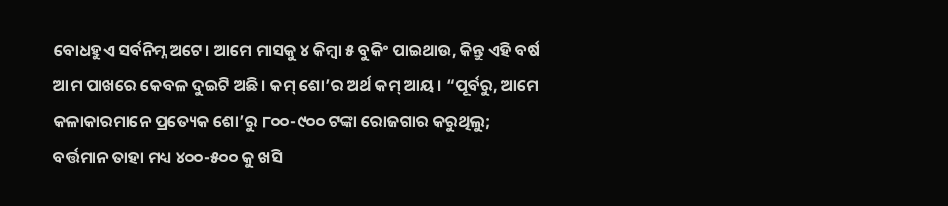ବୋଧହୁଏ ସର୍ବନିମ୍ନ ଅଟେ। ଆମେ ମାସକୁ ୪ କିମ୍ବା ୫ ବୁକିଂ ପାଇଥାଉ, କିନ୍ତୁ ଏହି ବର୍ଷ ଆମ ପାଖରେ କେବଳ ଦୁଇଟି ଅଛି। କମ୍ ଶୋ’ର ଅର୍ଥ କମ୍ ଆୟ। “ପୂର୍ବରୁ, ଆମେ କଳାକାରମାନେ ପ୍ରତ୍ୟେକ ଶୋ’ରୁ ୮୦୦-୯୦୦ ଟଙ୍କା ରୋଜଗାର କରୁଥିଲୁ; ବର୍ତ୍ତମାନ ତାହା ମଧ୍ୟ ୪୦୦-୫୦୦ କୁ ଖସି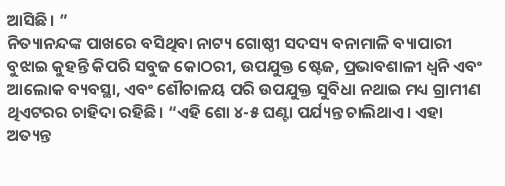ଆସିଛି। ”
ନିତ୍ୟାନନ୍ଦଙ୍କ ପାଖରେ ବସିଥିବା ନାଟ୍ୟ ଗୋଷ୍ଠୀ ସଦସ୍ୟ ବନାମାଳି ବ୍ୟାପାରୀ ବୁଝାଇ କୁହନ୍ତି କିପରି ସବୁଜ କୋଠରୀ, ଉପଯୁକ୍ତ ଷ୍ଟେଜ, ପ୍ରଭାବଶାଳୀ ଧ୍ୱନି ଏବଂ ଆଲୋକ ବ୍ୟବସ୍ଥା, ଏବଂ ଶୌଚାଳୟ ପରି ଉପଯୁକ୍ତ ସୁବିଧା ନଥାଇ ମଧ୍ୟ ଗ୍ରାମୀଣ ଥିଏଟରର ଚାହିଦା ରହିଛି। “ଏହି ଶୋ ୪-୫ ଘଣ୍ଟା ପର୍ଯ୍ୟନ୍ତ ଚାଲିଥାଏ। ଏହା ଅତ୍ୟନ୍ତ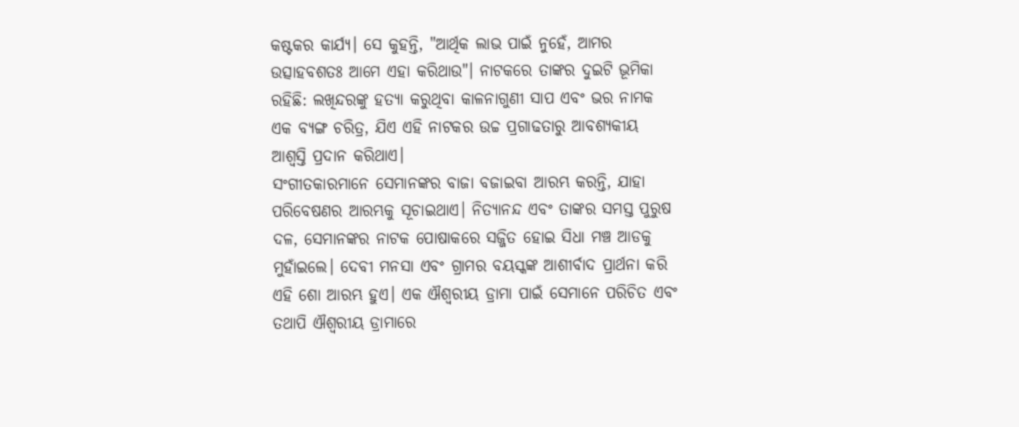କଷ୍ଟକର କାର୍ଯ୍ୟ। ସେ କୁହନ୍ତି, "ଆର୍ଥିକ ଲାଭ ପାଇଁ ନୁହେଁ, ଆମର ଉତ୍ସାହବଶତଃ ଆମେ ଏହା କରିଥାଉ"। ନାଟକରେ ତାଙ୍କର ଦୁଇଟି ଭୂମିକା ରହିଛି: ଲଖିନ୍ଦରଙ୍କୁ ହତ୍ୟା କରୁଥିବା କାଳନାଗୁଣୀ ସାପ ଏବଂ ଭର ନାମକ ଏକ ବ୍ୟଙ୍ଗ ଚରିତ୍ର, ଯିଏ ଏହି ନାଟକର ଉଚ୍ଚ ପ୍ରଗାଢତାରୁ ଆବଶ୍ୟକୀୟ ଆଶ୍ୱସ୍ତି ପ୍ରଦାନ କରିଥାଏ।
ସଂଗୀତକାରମାନେ ସେମାନଙ୍କର ବାଜା ବଜାଇବା ଆରମ୍ଭ କରନ୍ତି, ଯାହା ପରିବେଷଣର ଆରମ୍ଭକୁ ସୂଚାଇଥାଏ। ନିତ୍ୟାନନ୍ଦ ଏବଂ ତାଙ୍କର ସମସ୍ତ ପୁରୁଷ ଦଳ, ସେମାନଙ୍କର ନାଟକ ପୋଷାକରେ ସଜ୍ଜିତ ହୋଇ ସିଧା ମଞ୍ଚ ଆଡକୁ ମୁହାଁଇଲେ। ଦେବୀ ମନସା ଏବଂ ଗ୍ରାମର ବୟସ୍କଙ୍କ ଆଶୀର୍ବାଦ ପ୍ରାର୍ଥନା କରି ଏହି ଶୋ ଆରମ୍ଭ ହୁଏ। ଏକ ଐଶ୍ୱରୀୟ ଡ୍ରାମା ପାଇଁ ସେମାନେ ପରିଚିତ ଏବଂ ତଥାପି ଐଶ୍ୱରୀୟ ଡ୍ରାମାରେ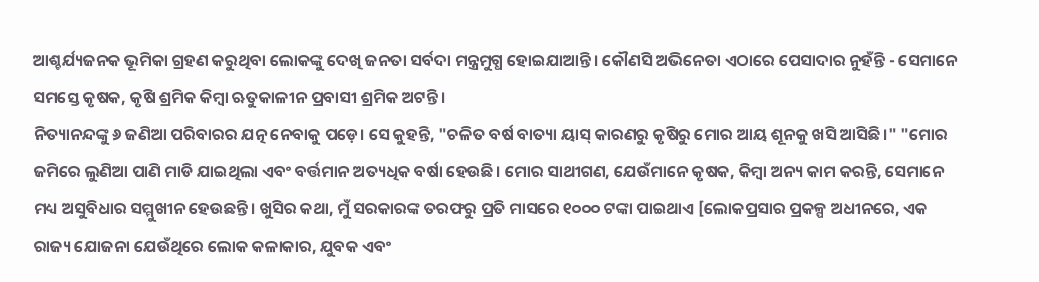ଆଶ୍ଚର୍ଯ୍ୟଜନକ ଭୂମିକା ଗ୍ରହଣ କରୁଥିବା ଲୋକଙ୍କୁ ଦେଖି ଜନତା ସର୍ବଦା ମନ୍ତ୍ରମୁଗ୍ଧ ହୋଇଯାଆନ୍ତି। କୌଣସି ଅଭିନେତା ଏଠାରେ ପେସାଦାର ନୁହଁନ୍ତି - ସେମାନେ ସମସ୍ତେ କୃଷକ, କୃଷି ଶ୍ରମିକ କିମ୍ବା ଋତୁକାଳୀନ ପ୍ରବାସୀ ଶ୍ରମିକ ଅଟନ୍ତି।
ନିତ୍ୟାନନ୍ଦଙ୍କୁ ୬ ଜଣିଆ ପରିବାରର ଯତ୍ନ ନେବାକୁ ପଡ଼େ। ସେ କୁହନ୍ତି, "ଚଳିତ ବର୍ଷ ବାତ୍ୟା ୟାସ୍ କାରଣରୁ କୃଷିରୁ ମୋର ଆୟ ଶୂନକୁ ଖସି ଆସିଛି।" "ମୋର ଜମିରେ ଲୁଣିଆ ପାଣି ମାଡି ଯାଇଥିଲା ଏବଂ ବର୍ତ୍ତମାନ ଅତ୍ୟଧିକ ବର୍ଷା ହେଉଛି। ମୋର ସାଥୀଗଣ, ଯେଉଁମାନେ କୃଷକ, କିମ୍ବା ଅନ୍ୟ କାମ କରନ୍ତି, ସେମାନେ ମଧ୍ୟ ଅସୁବିଧାର ସମ୍ମୁଖୀନ ହେଉଛନ୍ତି। ଖୁସିର କଥା, ମୁଁ ସରକାରଙ୍କ ତରଫରୁ ପ୍ରତି ମାସରେ ୧୦୦୦ ଟଙ୍କା ପାଇଥାଏ [ଲୋକପ୍ରସାର ପ୍ରକଳ୍ପ ଅଧୀନରେ, ଏକ ରାଜ୍ୟ ଯୋଜନା ଯେଉଁଥିରେ ଲୋକ କଳାକାର, ଯୁବକ ଏବଂ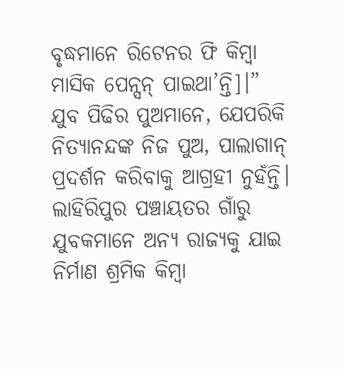ବୃଦ୍ଧମାନେ ରିଟେନର ଫି କିମ୍ବା ମାସିକ ପେନ୍ସନ୍ ପାଇଥା’ନ୍ତି]।”
ଯୁବ ପିଢିର ପୁଅମାନେ, ଯେପରିକି ନିତ୍ୟାନନ୍ଦଙ୍କ ନିଜ ପୁଅ, ପାଲାଗାନ୍ ପ୍ରଦର୍ଶନ କରିବାକୁ ଆଗ୍ରହୀ ନୁହଁନ୍ତି। ଲାହିରିପୁର ପଞ୍ଚାୟତର ଗାଁରୁ ଯୁବକମାନେ ଅନ୍ୟ ରାଜ୍ୟକୁ ଯାଇ ନିର୍ମାଣ ଶ୍ରମିକ କିମ୍ବା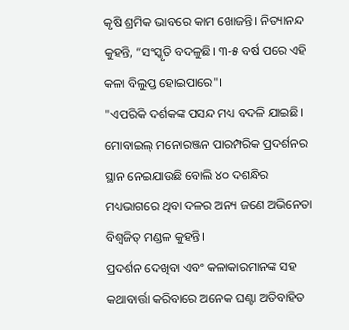କୃଷି ଶ୍ରମିକ ଭାବରେ କାମ ଖୋଜନ୍ତି। ନିତ୍ୟାନନ୍ଦ କୁହନ୍ତି, “ସଂସ୍କୃତି ବଦଳୁଛି। ୩-୫ ବର୍ଷ ପରେ ଏହି କଳା ବିଲୁପ୍ତ ହୋଇପାରେ"।
"ଏପରିକି ଦର୍ଶକଙ୍କ ପସନ୍ଦ ମଧ୍ୟ ବଦଳି ଯାଇଛି। ମୋବାଇଲ୍ ମନୋରଞ୍ଜନ ପାରମ୍ପରିକ ପ୍ରଦର୍ଶନର ସ୍ଥାନ ନେଇଯାଉଛି ବୋଲି ୪୦ ଦଶନ୍ଧିର ମଧ୍ୟଭାଗରେ ଥିବା ଦଳର ଅନ୍ୟ ଜଣେ ଅଭିନେତା ବିଶ୍ୱଜିତ୍ ମଣ୍ଡଳ କୁହନ୍ତି।
ପ୍ରଦର୍ଶନ ଦେଖିବା ଏବଂ କଳାକାରମାନଙ୍କ ସହ କଥାବାର୍ତ୍ତା କରିବାରେ ଅନେକ ଘଣ୍ଟା ଅତିବାହିତ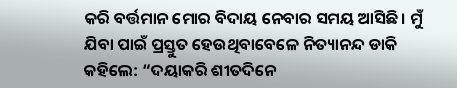କରି ବର୍ତ୍ତମାନ ମୋର ବିଦାୟ ନେବାର ସମୟ ଆସିଛି। ମୁଁ ଯିବା ପାଇଁ ପ୍ରସ୍ତୁତ ହେଉଥିବାବେଳେ ନିତ୍ୟାନନ୍ଦ ଡାକି କହିଲେ: “ଦୟାକରି ଶୀତଦିନେ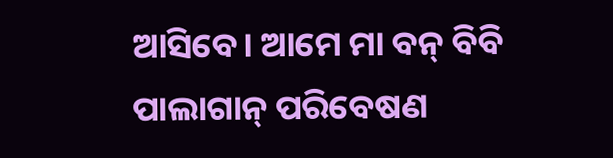ଆସିବେ। ଆମେ ମା ବନ୍ ବିବି ପାଲାଗାନ୍ ପରିବେଷଣ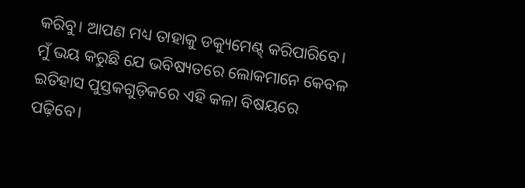କରିବୁ। ଆପଣ ମଧ୍ୟ ତାହାକୁ ଡକ୍ୟୁମେଣ୍ଟ୍ କରିପାରିବେ। ମୁଁ ଭୟ କରୁଛି ଯେ ଭବିଷ୍ୟତରେ ଲୋକମାନେ କେବଳ ଇତିହାସ ପୁସ୍ତକଗୁଡ଼ିକରେ ଏହି କଳା ବିଷୟରେ ପଢ଼ିବେ।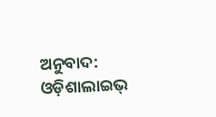ଅନୁବାଦ: ଓଡ଼ିଶାଲାଇଭ୍